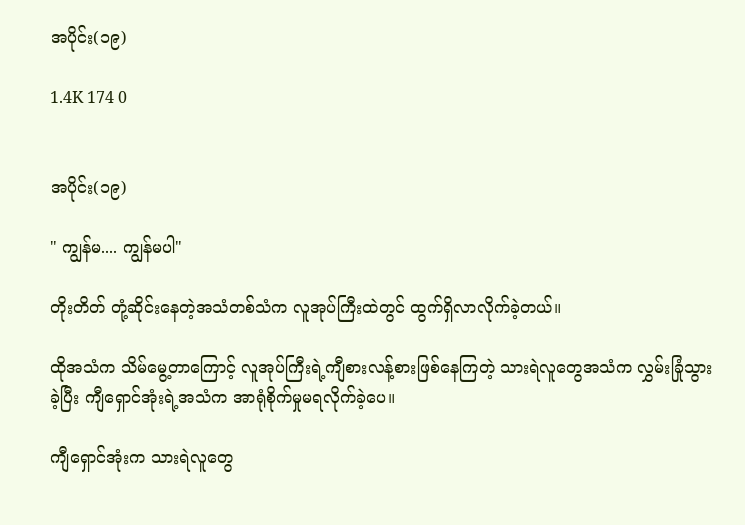အပိုင်း(၁၉)

1.4K 174 0


အပိုင်း(၁၉)

" ကျွန်မ.... ကျွန်မပါ"

တိုးတိတ် တုံ့ဆိုင်းနေတဲ့အသံတစ်သံက လူအုပ်ကြီးထဲတွင် ထွက်ရှိလာလိုက်ခဲ့တယ်။

ထိုအသံက သိမ်မွေ့တာကြောင့် လူအုပ်ကြီးရဲ့ကျီစားလန့်စားဖြစ်နေကြတဲ့ သားရဲလူတွေအသံက လွှမ်းခြုံသွားခဲ့ပြီး ကျီရှောင်အုံးရဲ့အသံက အာရုံစိုက်မှုမရလိုက်ခဲ့ပေ။

ကျီရှောင်အုံးက သားရဲလူတွေ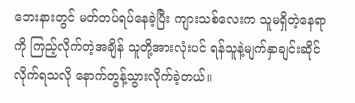ဘေးနားတွင် မတ်တပ်ရပ်နေခဲ့ပြီး ကျားသစ်လေးက သူမရှိတဲ့နေရာကို ကြည့်လိုက်တဲ့အချိန် သူတို့အားလုံးပင် ရန်သူနဲ့မျက်နှာချင်းဆိုင်လိုက်ရသလို နောက်တွန့်သွားလိုက်ခဲ့တယ်။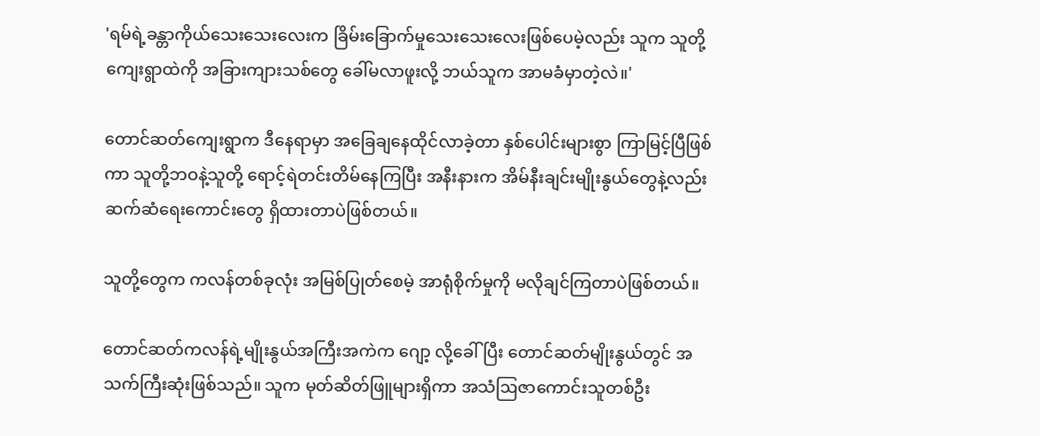'ရမ်ရဲ့ခန္တာကိုယ်သေးသေးလေးက ခြိမ်းခြောက်မှုသေးသေးလေးဖြစ်ပေမဲ့လည်း သူက သူတို့ကျေးရွာထဲကို အခြားကျားသစ်တွေ ခေါ်မလာဖူးလို့ ဘယ်သူက အာမခံမှာတဲ့လဲ။'

တောင်ဆတ်ကျေးရွာက ဒီနေရာမှာ အခြေချနေထိုင်လာခဲ့တာ နှစ်ပေါင်းများစွာ ကြာမြင့်ပြီဖြစ်ကာ သူတို့ဘဝနဲ့သူတို့ ရောင့်ရဲတင်းတိမ်နေကြပြီး အနီးနားက အိမ်နီးချင်းမျိုးနွယ်တွေနဲ့လည်း ဆက်ဆံရေးကောင်းတွေ ရှိထားတာပဲဖြစ်တယ်။

သူတို့တွေက ကလန်တစ်ခုလုံး အမြစ်ပြုတ်စေမဲ့ အာရုံစိုက်မှုကို မလိုချင်ကြတာပဲဖြစ်တယ်။

တောင်ဆတ်ကလန်ရဲ့မျိုးနွယ်အကြီးအကဲက ဂျော့ လို့ခေါ်ပြီး တောင်ဆတ်မျိုးနွယ်တွင် အသက်ကြီးဆုံးဖြစ်သည်။ သူက မုတ်ဆိတ်ဖြူများရှိကာ အသံဩဇာကောင်းသူတစ်ဦး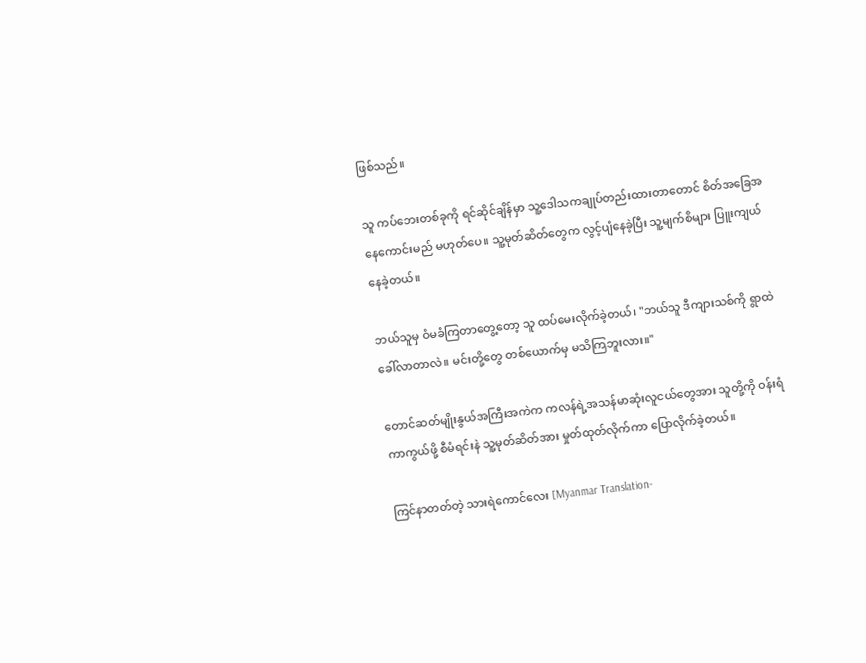ဖြစ်သည်။

သူ ကပ်ဘေးတစ်ခုကို ရင်ဆိုင်ချိန်မှာ သူ့ဒေါသကချုပ်တည်းထားတာတောင် စိတ်အခြေအနေကောင်းမည် မဟုတ်ပေ။ သူ့မုတ်ဆိတ်တွေက လွင့်ပျံနေခဲ့ပြီး သူ့မျက်စိများ ပြူးကျယ်နေခဲ့တယ်။

ဘယ်သူမှ ဝံမခံကြတာတွေ့တော့ သူ ထပ်မေးလိုက်ခဲ့တယ်၊ "ဘယ်သူ ဒီကျားသစ်ကို ရွာထဲခေါ်လာတာလဲ။ မင်းတို့တွေ တစ်ယောက်မှ မသိကြဘူးလား။"

တောင်ဆတ်မျိုးနွယ်အကြီးအကဲက ကလန်ရဲ့အသန်မာဆုံးလူငယ်တွေအား သူတို့ကို ဝန်းရံကာကွယ်ဖို့ စီမံရင်းနဲ သူ့မုတ်ဆိတ်အား မှုတ်ထုတ်လိုက်ကာ ပြောလိုက်ခဲ့တယ်။

ကြင်နာတတ်တဲ့ သားရဲကောင်လေး [Myanmar Translation-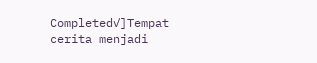Completed✓]Tempat cerita menjadi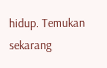hidup. Temukan sekarang